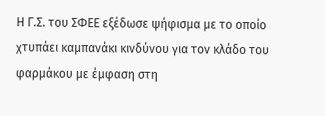Η Γ.Σ. του ΣΦΕΕ εξέδωσε ψήφισμα με το οποίο χτυπάει καμπανάκι κινδύνου για τον κλάδο του φαρμάκου με έμφαση στη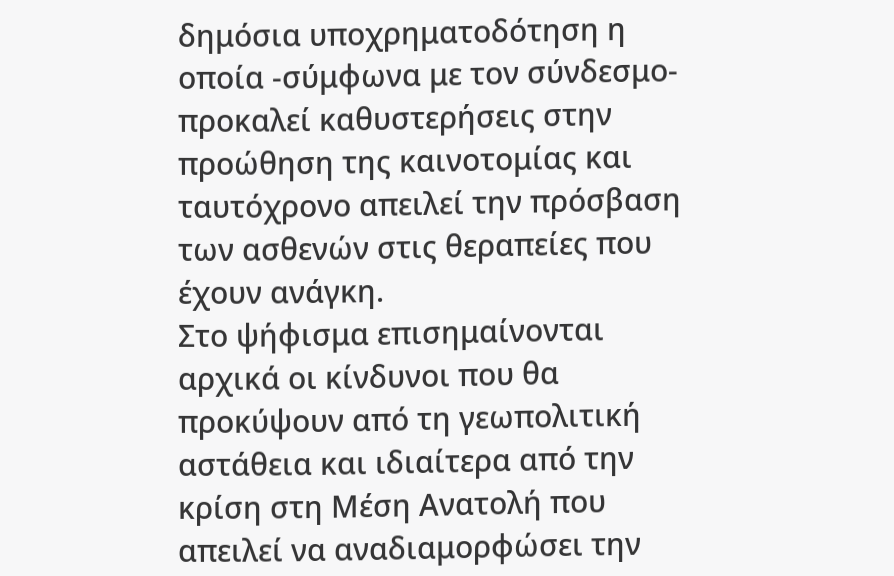δημόσια υποχρηματοδότηση η οποία -σύμφωνα με τον σύνδεσμο- προκαλεί καθυστερήσεις στην προώθηση της καινοτομίας και ταυτόχρονο απειλεί την πρόσβαση των ασθενών στις θεραπείες που έχουν ανάγκη.
Στο ψήφισμα επισημαίνονται αρχικά οι κίνδυνοι που θα προκύψουν από τη γεωπολιτική αστάθεια και ιδιαίτερα από την κρίση στη Μέση Ανατολή που απειλεί να αναδιαμορφώσει την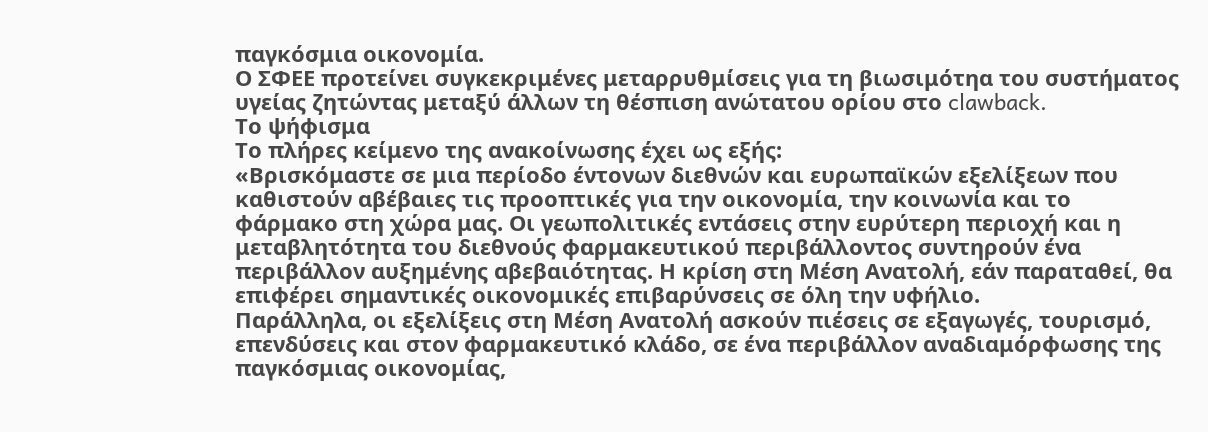παγκόσμια οικονομία.
Ο ΣΦΕΕ προτείνει συγκεκριμένες μεταρρυθμίσεις για τη βιωσιμότηα του συστήματος υγείας ζητώντας μεταξύ άλλων τη θέσπιση ανώτατου ορίου στο clawback.
Το ψήφισμα
Το πλήρες κείμενο της ανακοίνωσης έχει ως εξής:
«Βρισκόμαστε σε μια περίοδο έντονων διεθνών και ευρωπαϊκών εξελίξεων που καθιστούν αβέβαιες τις προοπτικές για την οικονομία, την κοινωνία και το φάρμακο στη χώρα μας. Οι γεωπολιτικές εντάσεις στην ευρύτερη περιοχή και η μεταβλητότητα του διεθνούς φαρμακευτικού περιβάλλοντος συντηρούν ένα περιβάλλον αυξημένης αβεβαιότητας. Η κρίση στη Μέση Ανατολή, εάν παραταθεί, θα επιφέρει σημαντικές οικονομικές επιβαρύνσεις σε όλη την υφήλιο.
Παράλληλα, οι εξελίξεις στη Μέση Ανατολή ασκούν πιέσεις σε εξαγωγές, τουρισμό, επενδύσεις και στον φαρμακευτικό κλάδο, σε ένα περιβάλλον αναδιαμόρφωσης της παγκόσμιας οικονομίας,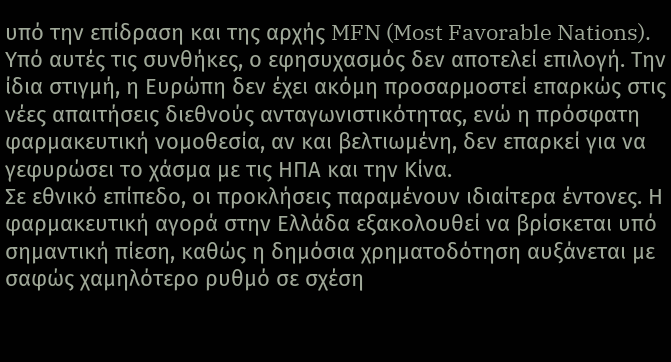υπό την επίδραση και της αρχής MFN (Most Favorable Nations). Υπό αυτές τις συνθήκες, ο εφησυχασμός δεν αποτελεί επιλογή. Την ίδια στιγμή, η Ευρώπη δεν έχει ακόμη προσαρμοστεί επαρκώς στις νέες απαιτήσεις διεθνούς ανταγωνιστικότητας, ενώ η πρόσφατη φαρμακευτική νομοθεσία, αν και βελτιωμένη, δεν επαρκεί για να γεφυρώσει το χάσμα με τις ΗΠΑ και την Κίνα.
Σε εθνικό επίπεδο, οι προκλήσεις παραμένουν ιδιαίτερα έντονες. Η φαρμακευτική αγορά στην Ελλάδα εξακολουθεί να βρίσκεται υπό σημαντική πίεση, καθώς η δημόσια χρηματοδότηση αυξάνεται με σαφώς χαμηλότερο ρυθμό σε σχέση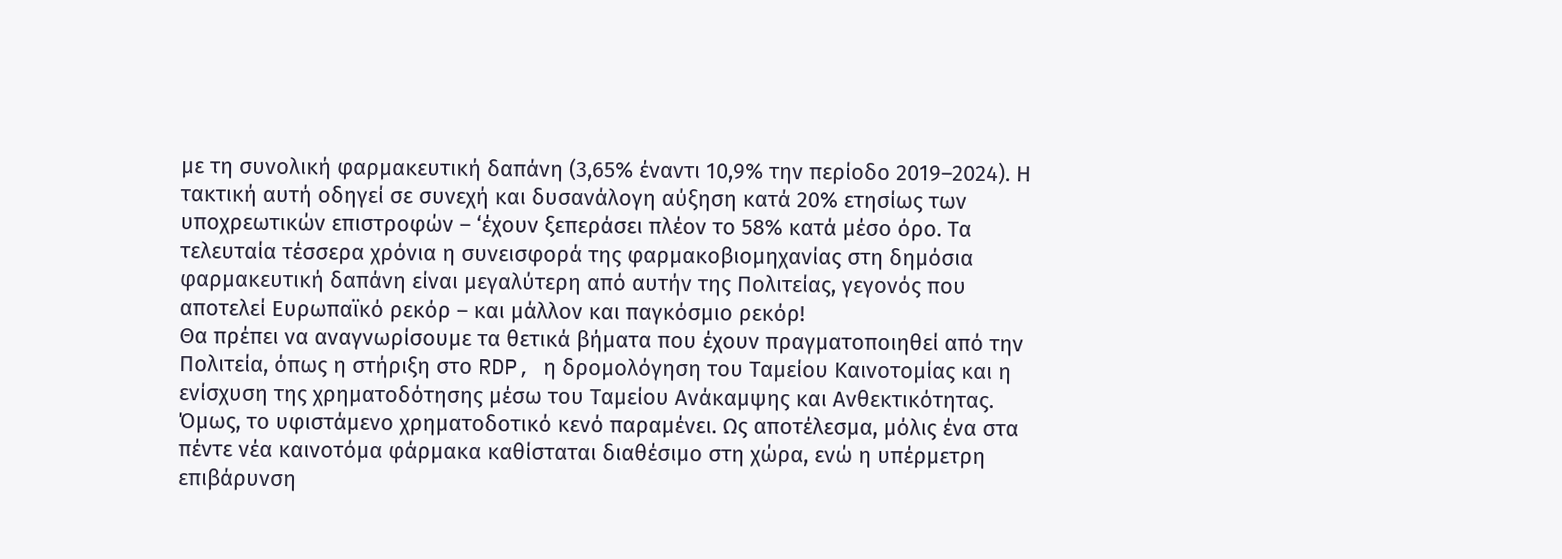με τη συνολική φαρμακευτική δαπάνη (3,65% έναντι 10,9% την περίοδο 2019–2024). Η τακτική αυτή οδηγεί σε συνεχή και δυσανάλογη αύξηση κατά 20% ετησίως των υποχρεωτικών επιστροφών – ‘έχουν ξεπεράσει πλέον το 58% κατά μέσο όρο. Τα τελευταία τέσσερα χρόνια η συνεισφορά της φαρμακοβιομηχανίας στη δημόσια φαρμακευτική δαπάνη είναι μεγαλύτερη από αυτήν της Πολιτείας, γεγονός που αποτελεί Ευρωπαϊκό ρεκόρ – και μάλλον και παγκόσμιο ρεκόρ!
Θα πρέπει να αναγνωρίσουμε τα θετικά βήματα που έχουν πραγματοποιηθεί από την Πολιτεία, όπως η στήριξη στο RDP, η δρομολόγηση του Ταμείου Καινοτομίας και η ενίσχυση της χρηματοδότησης μέσω του Ταμείου Ανάκαμψης και Ανθεκτικότητας.
Όμως, το υφιστάμενο χρηματοδοτικό κενό παραμένει. Ως αποτέλεσμα, μόλις ένα στα πέντε νέα καινοτόμα φάρμακα καθίσταται διαθέσιμο στη χώρα, ενώ η υπέρμετρη επιβάρυνση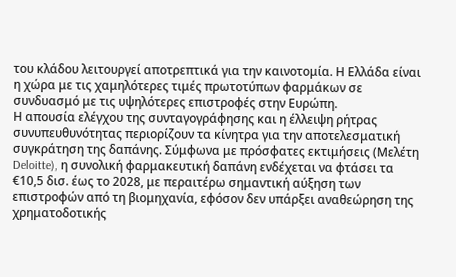του κλάδου λειτουργεί αποτρεπτικά για την καινοτομία. Η Ελλάδα είναι η χώρα με τις χαμηλότερες τιμές πρωτοτύπων φαρμάκων σε συνδυασμό με τις υψηλότερες επιστροφές στην Ευρώπη.
Η απουσία ελέγχου της συνταγογράφησης και η έλλειψη ρήτρας συνυπευθυνότητας περιορίζουν τα κίνητρα για την αποτελεσματική συγκράτηση της δαπάνης. Σύμφωνα με πρόσφατες εκτιμήσεις (Μελέτη Deloitte), η συνολική φαρμακευτική δαπάνη ενδέχεται να φτάσει τα €10,5 δισ. έως το 2028, με περαιτέρω σημαντική αύξηση των επιστροφών από τη βιομηχανία, εφόσον δεν υπάρξει αναθεώρηση της χρηματοδοτικής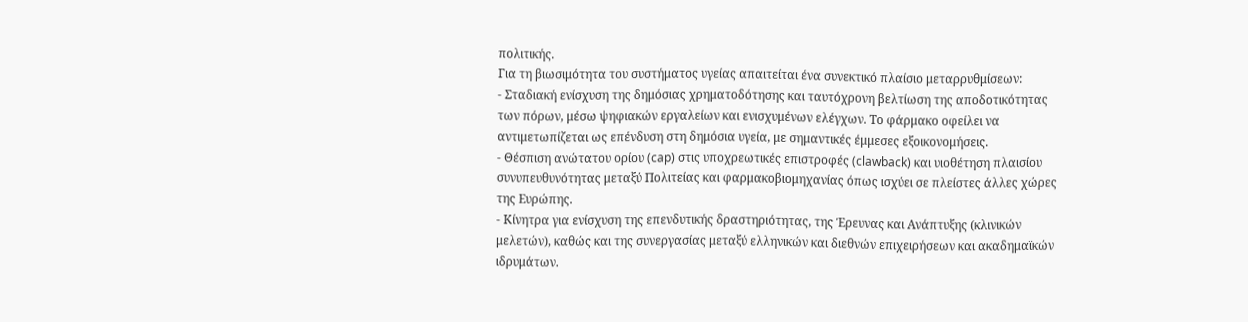πολιτικής.
Για τη βιωσιμότητα του συστήματος υγείας απαιτείται ένα συνεκτικό πλαίσιο μεταρρυθμίσεων:
- Σταδιακή ενίσχυση της δημόσιας χρηματοδότησης και ταυτόχρονη βελτίωση της αποδοτικότητας των πόρων, μέσω ψηφιακών εργαλείων και ενισχυμένων ελέγχων. Το φάρμακο οφείλει να αντιμετωπίζεται ως επένδυση στη δημόσια υγεία, με σημαντικές έμμεσες εξοικονομήσεις.
- Θέσπιση ανώτατου ορίου (cap) στις υποχρεωτικές επιστροφές (clawback) και υιοθέτηση πλαισίου συνυπευθυνότητας μεταξύ Πολιτείας και φαρμακοβιομηχανίας όπως ισχύει σε πλείστες άλλες χώρες της Ευρώπης.
- Κίνητρα για ενίσχυση της επενδυτικής δραστηριότητας, της Έρευνας και Ανάπτυξης (κλινικών μελετών), καθώς και της συνεργασίας μεταξύ ελληνικών και διεθνών επιχειρήσεων και ακαδημαϊκών ιδρυμάτων.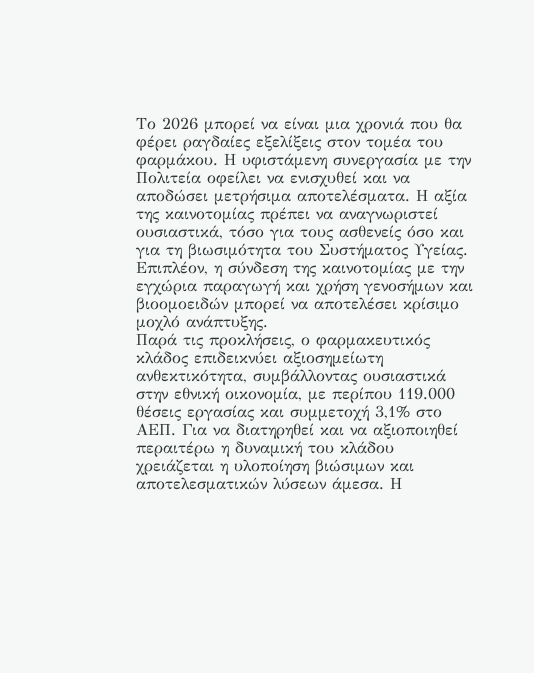Το 2026 μπορεί να είναι μια χρονιά που θα φέρει ραγδαίες εξελίξεις στον τομέα του φαρμάκου. Η υφιστάμενη συνεργασία με την Πολιτεία οφείλει να ενισχυθεί και να αποδώσει μετρήσιμα αποτελέσματα. Η αξία της καινοτομίας πρέπει να αναγνωριστεί ουσιαστικά, τόσο για τους ασθενείς όσο και για τη βιωσιμότητα του Συστήματος Υγείας. Επιπλέον, η σύνδεση της καινοτομίας με την εγχώρια παραγωγή και χρήση γενοσήμων και βιοομοειδών μπορεί να αποτελέσει κρίσιμο μοχλό ανάπτυξης.
Παρά τις προκλήσεις, ο φαρμακευτικός κλάδος επιδεικνύει αξιοσημείωτη ανθεκτικότητα, συμβάλλοντας ουσιαστικά στην εθνική οικονομία, με περίπου 119.000 θέσεις εργασίας και συμμετοχή 3,1% στο ΑΕΠ. Για να διατηρηθεί και να αξιοποιηθεί περαιτέρω η δυναμική του κλάδου χρειάζεται η υλοποίηση βιώσιμων και αποτελεσματικών λύσεων άμεσα. Η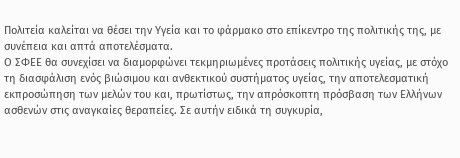Πολιτεία καλείται να θέσει την Υγεία και το φάρμακο στο επίκεντρο της πολιτικής της, με συνέπεια και απτά αποτελέσματα.
Ο ΣΦΕΕ θα συνεχίσει να διαμορφώνει τεκμηριωμένες προτάσεις πολιτικής υγείας, με στόχο τη διασφάλιση ενός βιώσιμου και ανθεκτικού συστήματος υγείας, την αποτελεσματική εκπροσώπηση των μελών του και, πρωτίστως, την απρόσκοπτη πρόσβαση των Ελλήνων ασθενών στις αναγκαίες θεραπείες. Σε αυτήν ειδικά τη συγκυρία,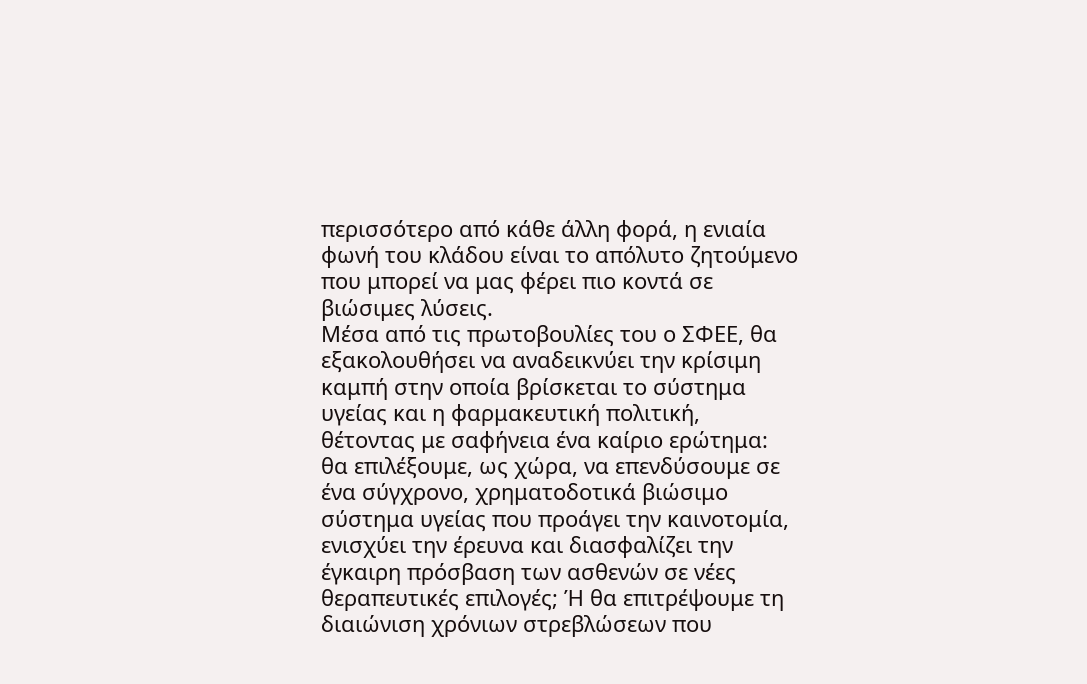περισσότερο από κάθε άλλη φορά, η ενιαία φωνή του κλάδου είναι το απόλυτο ζητούμενο που μπορεί να μας φέρει πιο κοντά σε βιώσιμες λύσεις.
Μέσα από τις πρωτοβουλίες του ο ΣΦΕΕ, θα εξακολουθήσει να αναδεικνύει την κρίσιμη καμπή στην οποία βρίσκεται το σύστημα υγείας και η φαρμακευτική πολιτική, θέτοντας με σαφήνεια ένα καίριο ερώτημα: θα επιλέξουμε, ως χώρα, να επενδύσουμε σε ένα σύγχρονο, χρηματοδοτικά βιώσιμο σύστημα υγείας που προάγει την καινοτομία, ενισχύει την έρευνα και διασφαλίζει την έγκαιρη πρόσβαση των ασθενών σε νέες θεραπευτικές επιλογές; Ή θα επιτρέψουμε τη διαιώνιση χρόνιων στρεβλώσεων που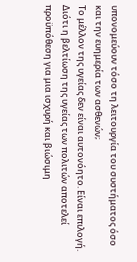υπονομεύουν τόσο τη λειτουργία του συστήματος όσο και την ευημερία των ασθενών;
Το μέλλον της υγείας δεν είναι αυτονόητο. Είναι επιλογή. Διότι η βελτίωση της υγείας των πολιτών αποτελεί προϋπόθεση για μια ισχυρή και βιώσιμη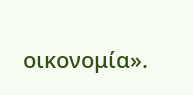οικονομία».